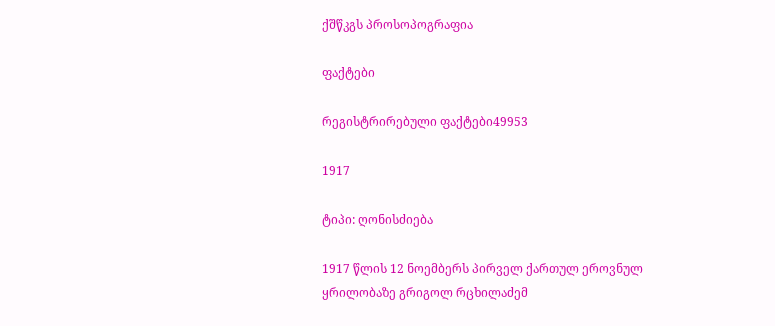ქშწკგს პროსოპოგრაფია

ფაქტები

რეგისტრირებული ფაქტები49953

1917

ტიპი: ღონისძიება

1917 წლის 12 ნოემბერს პირველ ქართულ ეროვნულ ყრილობაზე გრიგოლ რცხილაძემ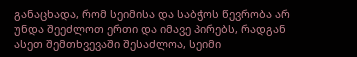განაცხადა, რომ სეიმისა და საბჭოს წევრობა არ უნდა შეეძლოთ ერთი და იმავე პირებს, რადგან ასეთ შემთხვევაში შესაძლოა, სეიმი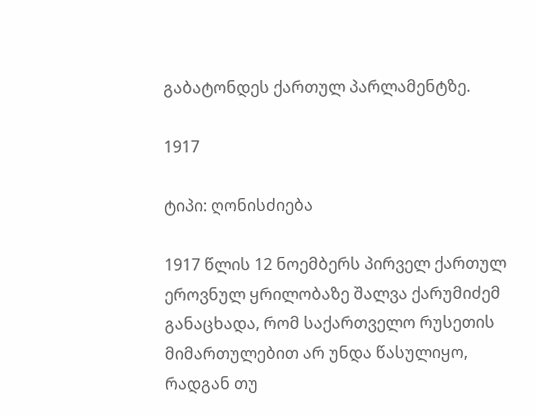გაბატონდეს ქართულ პარლამენტზე.

1917

ტიპი: ღონისძიება

1917 წლის 12 ნოემბერს პირველ ქართულ ეროვნულ ყრილობაზე შალვა ქარუმიძემ განაცხადა, რომ საქართველო რუსეთის მიმართულებით არ უნდა წასულიყო, რადგან თუ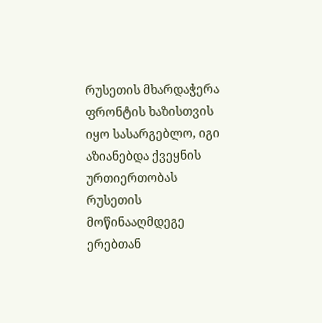რუსეთის მხარდაჭერა ფრონტის ხაზისთვის იყო სასარგებლო, იგი აზიანებდა ქვეყნის ურთიერთობას რუსეთის მოწინააღმდეგე ერებთან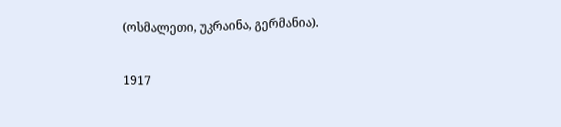(ოსმალეთი, უკრაინა, გერმანია).

1917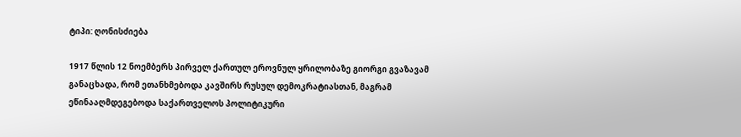ტიპი: ღონისძიება

1917 წლის 12 ნოემბერს პირველ ქართულ ეროვნულ ყრილობაზე გიორგი გვაზავამ განაცხადა, რომ ეთანხმებოდა კავშირს რუსულ დემოკრატიასთან, მაგრამ ეწინააღმდეგებოდა საქართველოს პოლიტიკური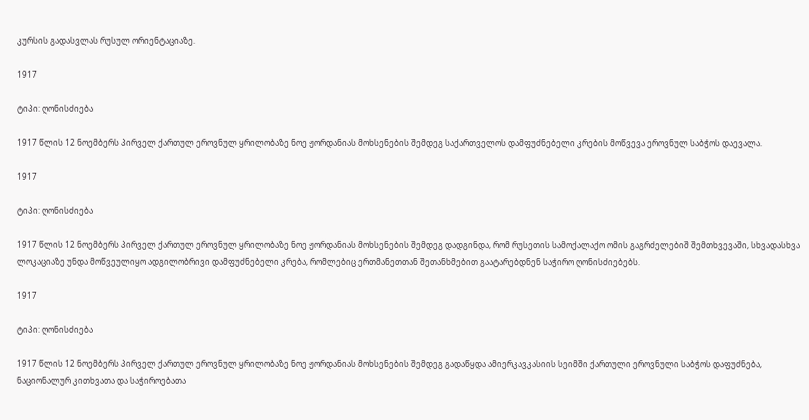კურსის გადასვლას რუსულ ორიენტაციაზე.

1917

ტიპი: ღონისძიება

1917 წლის 12 ნოემბერს პირველ ქართულ ეროვნულ ყრილობაზე ნოე ჟორდანიას მოხსენების შემდეგ საქართველოს დამფუძნებელი კრების მოწვევა ეროვნულ საბჭოს დაევალა.

1917

ტიპი: ღონისძიება

1917 წლის 12 ნოემბერს პირველ ქართულ ეროვნულ ყრილობაზე ნოე ჟორდანიას მოხსენების შემდეგ დადგინდა, რომ რუსეთის სამოქალაქო ომის გაგრძელებიშ შემთხვევაში, სხვადასხვა ლოკაციაზე უნდა მოწვეულიყო ადგილობრივი დამფუძნებელი კრება, რომლებიც ერთმანეთთან შეთანხმებით გაატარებდნენ საჭირო ღონისძიებებს.

1917

ტიპი: ღონისძიება

1917 წლის 12 ნოემბერს პირველ ქართულ ეროვნულ ყრილობაზე ნოე ჟორდანიას მოხსენების შემდეგ გადაწყდა ამიერკავკასიის სეიმში ქართული ეროვნული საბჭოს დაფუძნება, ნაციონალურ კითხვათა და საჭიროებათა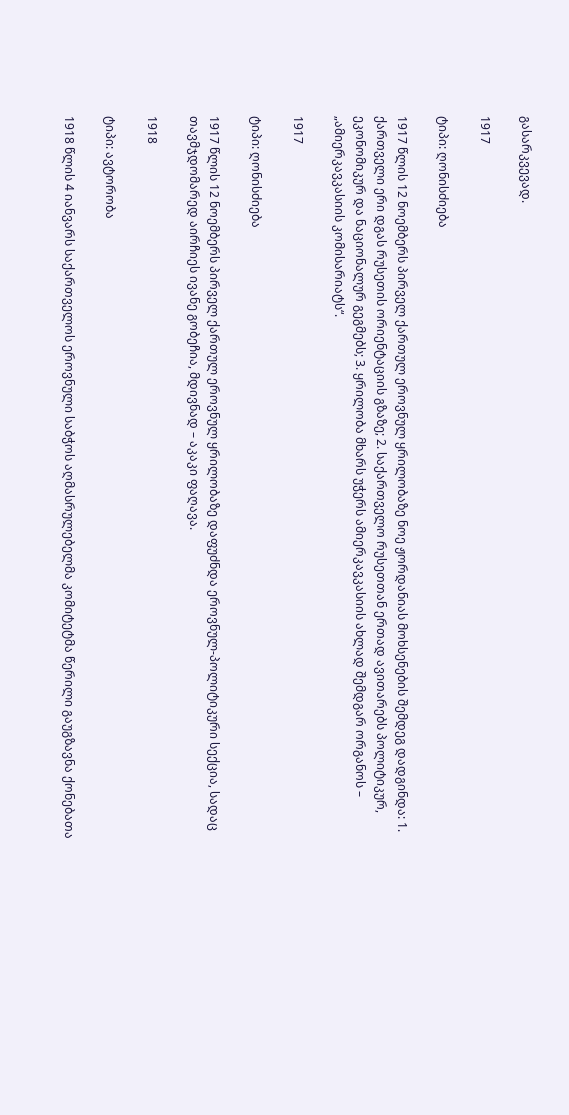გასარკვევად.

1917

ტიპი: ღონისძიება

1917 წლის 12 ნოემბერს პირველ ქართულ ეროვნულ ყრილობაზე ნოე ჟორდანიას მოხსენების შემდეგ დადგინდა: 1. ქართველი ერი დგას რუსეთის ორიენტაციის გზაზე; 2. საქართველო რუსეთთან ერთად ავითარებს პოლიტიკურ, ეკონომიკურ და ნაციონალურ გეგმებს; 3. ყრილობა მხარს უჭერს ამიერკავკასიის ახლად შემდგარ ორგანოს – „ამიერკავკასიის კომისარიატს“.

1917

ტიპი: ღონისძიება

1917 წლის 12 ნოემბერს პირველ ქართულ ეროვნულ ყრილობაზე დაფუძნდა ეროვნულ-პოლიტიკური სექცია, სადაც თავმჯდომარედ აირჩიეს ივანე გობეჩია, მდივნად – აკაკი ფაღავა.

1918

ტიპი: ავტორობა

1918 წლის 4 იანვარს საქართველოს ეროვნული საბჭოს აღმასრულებელმა კომიტეტმა წერილი გაუგზავნა ქონებათა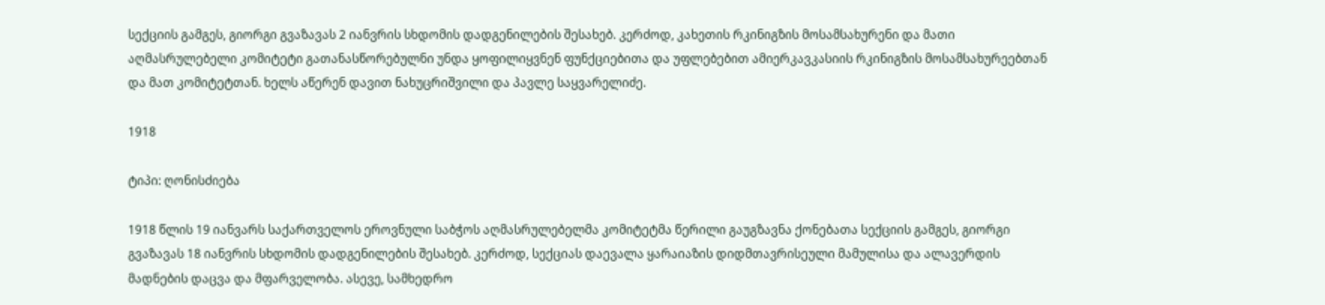სექციის გამგეს, გიორგი გვაზავას 2 იანვრის სხდომის დადგენილების შესახებ. კერძოდ, კახეთის რკინიგზის მოსამსახურენი და მათი აღმასრულებელი კომიტეტი გათანასწორებულნი უნდა ყოფილიყვნენ ფუნქციებითა და უფლებებით ამიერკავკასიის რკინიგზის მოსამსახურეებთან და მათ კომიტეტთან. ხელს აწერენ დავით ნახუცრიშვილი და პავლე საყვარელიძე.

1918

ტიპი: ღონისძიება

1918 წლის 19 იანვარს საქართველოს ეროვნული საბჭოს აღმასრულებელმა კომიტეტმა წერილი გაუგზავნა ქონებათა სექციის გამგეს, გიორგი გვაზავას 18 იანვრის სხდომის დადგენილების შესახებ. კერძოდ, სექციას დაევალა ყარაიაზის დიდმთავრისეული მამულისა და ალავერდის მადნების დაცვა და მფარველობა. ასევე, სამხედრო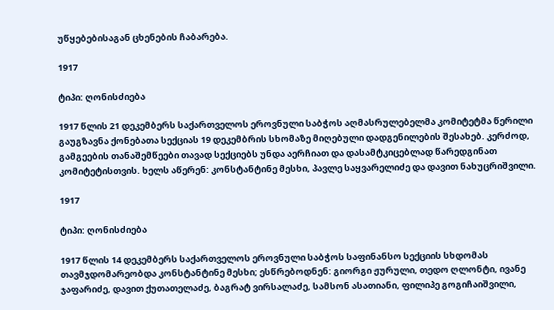უწყებებისაგან ცხენების ჩაბარება.

1917

ტიპი: ღონისძიება

1917 წლის 21 დეკემბერს საქართველოს ეროვნული საბჭოს აღმასრულებელმა კომიტეტმა წერილი გაუგზავნა ქონებათა სექციას 19 დეკემბრის სხომაზე მიღებული დადგენილების შესახებ. კერძოდ, გამგეების თანაშემწეები თავად სექციებს უნდა აერჩიათ და დასამტკიცებლად წარედგინათ კომიტეტისთვის. ხელს აწერენ: კონსტანტინე მესხი, პავლე საყვარელიძე და დავით ნახუცრიშვილი.

1917

ტიპი: ღონისძიება

1917 წლის 14 დეკემბერს საქართველოს ეროვნული საბჭოს საფინანსო სექციის სხდომას თავმჯდომარეობდა კონსტანტინე მესხი; ესწრებოდნენ: გიორგი ჟურული, თედო ღლონტი, ივანე ჯაფარიძე, დავით ქუთათელაძე, ბაგრატ ვირსალაძე, სამსონ ასათიანი, ფილიპე გოგიჩაიშვილი,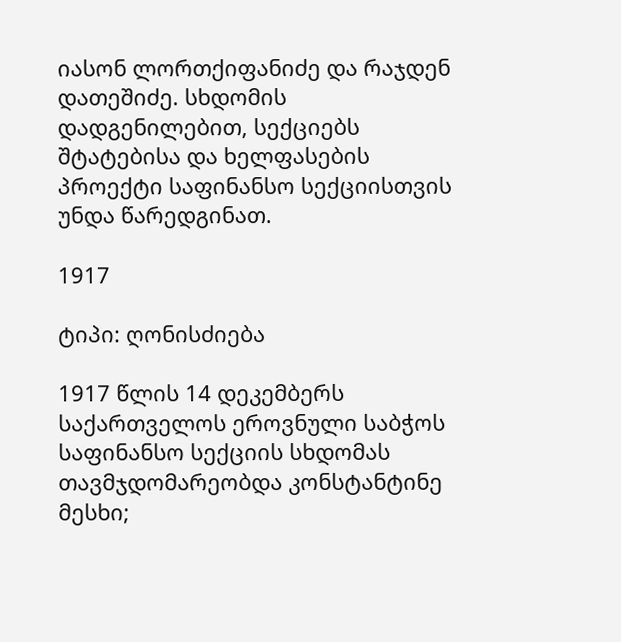იასონ ლორთქიფანიძე და რაჯდენ დათეშიძე. სხდომის დადგენილებით, სექციებს შტატებისა და ხელფასების პროექტი საფინანსო სექციისთვის უნდა წარედგინათ.

1917

ტიპი: ღონისძიება

1917 წლის 14 დეკემბერს საქართველოს ეროვნული საბჭოს საფინანსო სექციის სხდომას თავმჯდომარეობდა კონსტანტინე მესხი;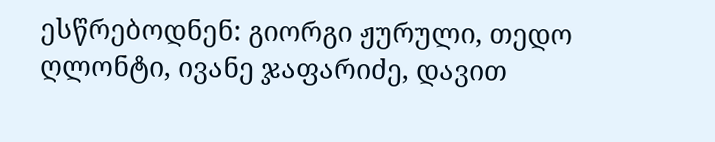ესწრებოდნენ: გიორგი ჟურული, თედო ღლონტი, ივანე ჯაფარიძე, დავით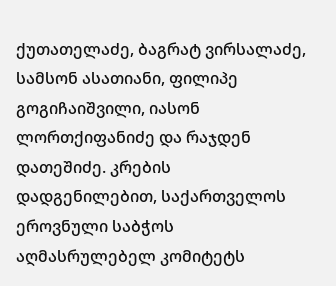ქუთათელაძე, ბაგრატ ვირსალაძე, სამსონ ასათიანი, ფილიპე გოგიჩაიშვილი, იასონ ლორთქიფანიძე და რაჯდენ დათეშიძე. კრების დადგენილებით, საქართველოს ეროვნული საბჭოს აღმასრულებელ კომიტეტს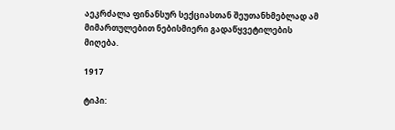აეკრძალა ფინანსურ სექციასთან შეუთანხმებლად ამ მიმართულებით ნებისმიერი გადაწყვეტილების მიღება.

1917

ტიპი: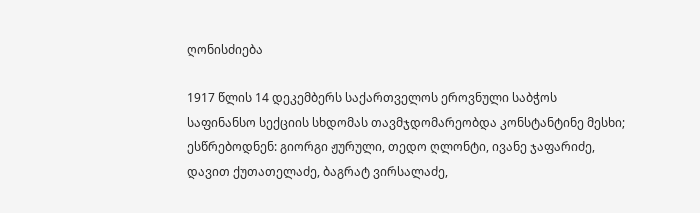ღონისძიება

1917 წლის 14 დეკემბერს საქართველოს ეროვნული საბჭოს საფინანსო სექციის სხდომას თავმჯდომარეობდა კონსტანტინე მესხი; ესწრებოდნენ: გიორგი ჟურული, თედო ღლონტი, ივანე ჯაფარიძე, დავით ქუთათელაძე, ბაგრატ ვირსალაძე,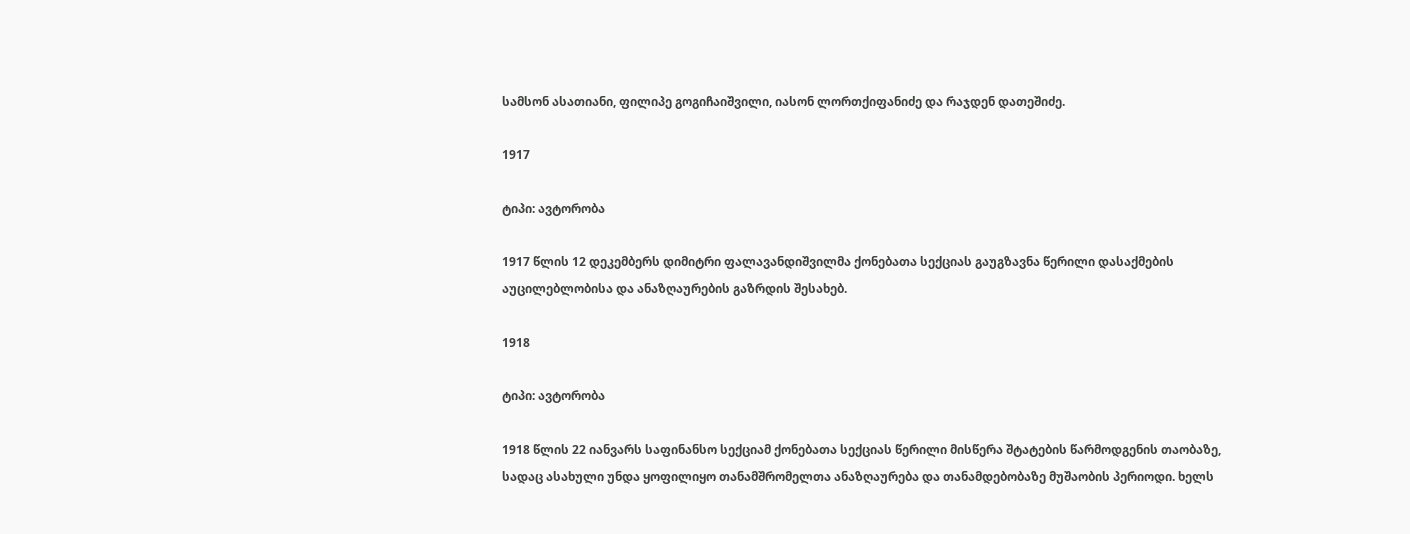სამსონ ასათიანი, ფილიპე გოგიჩაიშვილი, იასონ ლორთქიფანიძე და რაჯდენ დათეშიძე.

1917

ტიპი: ავტორობა

1917 წლის 12 დეკემბერს დიმიტრი ფალავანდიშვილმა ქონებათა სექციას გაუგზავნა წერილი დასაქმების აუცილებლობისა და ანაზღაურების გაზრდის შესახებ.

1918

ტიპი: ავტორობა

1918 წლის 22 იანვარს საფინანსო სექციამ ქონებათა სექციას წერილი მისწერა შტატების წარმოდგენის თაობაზე, სადაც ასახული უნდა ყოფილიყო თანამშრომელთა ანაზღაურება და თანამდებობაზე მუშაობის პერიოდი. ხელს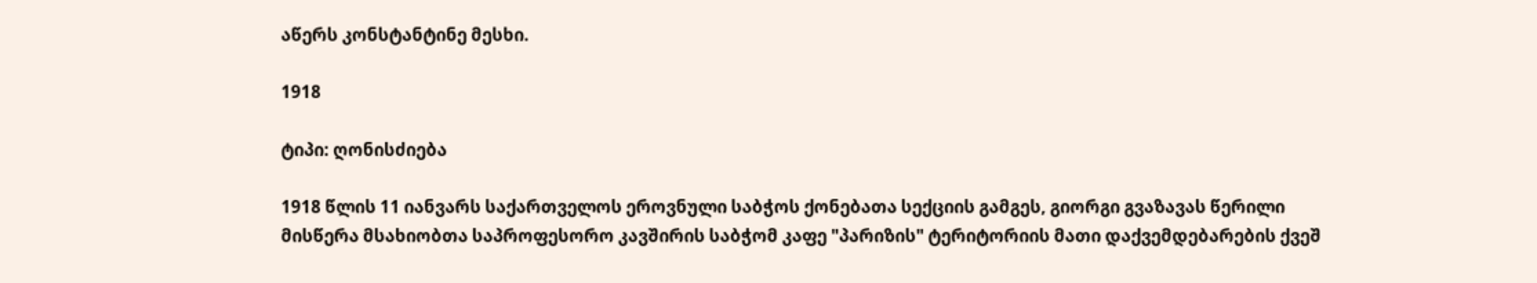აწერს კონსტანტინე მესხი.

1918

ტიპი: ღონისძიება

1918 წლის 11 იანვარს საქართველოს ეროვნული საბჭოს ქონებათა სექციის გამგეს, გიორგი გვაზავას წერილი მისწერა მსახიობთა საპროფესორო კავშირის საბჭომ კაფე "პარიზის" ტერიტორიის მათი დაქვემდებარების ქვეშ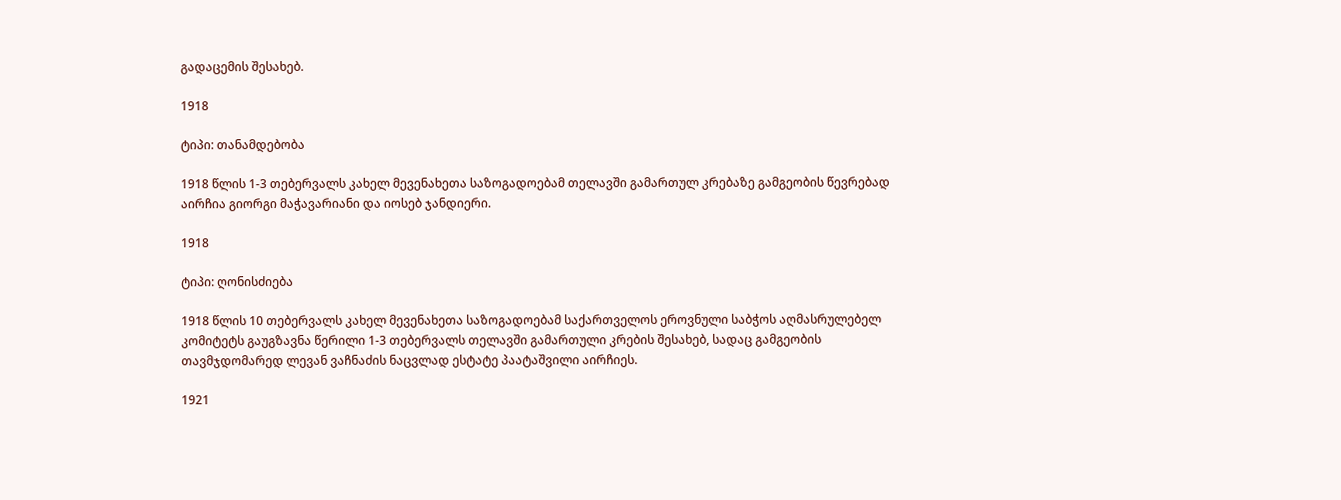გადაცემის შესახებ.

1918

ტიპი: თანამდებობა

1918 წლის 1-3 თებერვალს კახელ მევენახეთა საზოგადოებამ თელავში გამართულ კრებაზე გამგეობის წევრებად აირჩია გიორგი მაჭავარიანი და იოსებ ჯანდიერი.

1918

ტიპი: ღონისძიება

1918 წლის 10 თებერვალს კახელ მევენახეთა საზოგადოებამ საქართველოს ეროვნული საბჭოს აღმასრულებელ კომიტეტს გაუგზავნა წერილი 1-3 თებერვალს თელავში გამართული კრების შესახებ, სადაც გამგეობის თავმჯდომარედ ლევან ვაჩნაძის ნაცვლად ესტატე პაატაშვილი აირჩიეს.

1921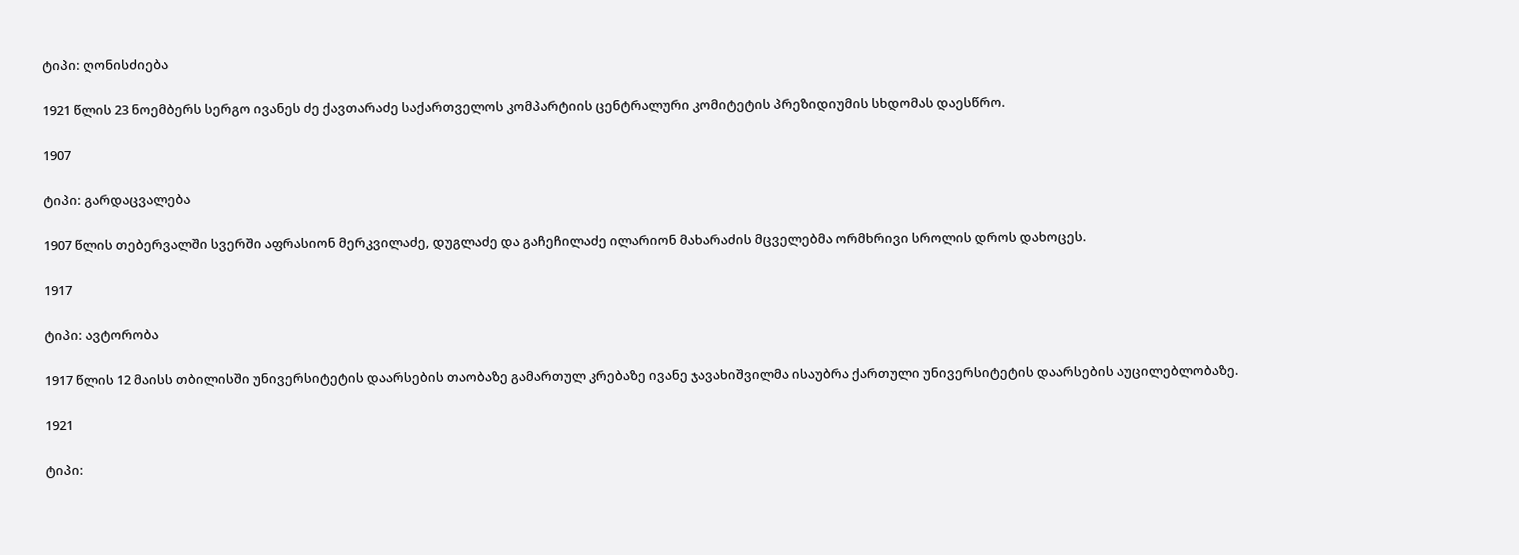ტიპი: ღონისძიება

1921 წლის 23 ნოემბერს სერგო ივანეს ძე ქავთარაძე საქართველოს კომპარტიის ცენტრალური კომიტეტის პრეზიდიუმის სხდომას დაესწრო.

1907

ტიპი: გარდაცვალება

1907 წლის თებერვალში სვერში აფრასიონ მერკვილაძე, დუგლაძე და გაჩეჩილაძე ილარიონ მახარაძის მცველებმა ორმხრივი სროლის დროს დახოცეს.

1917

ტიპი: ავტორობა

1917 წლის 12 მაისს თბილისში უნივერსიტეტის დაარსების თაობაზე გამართულ კრებაზე ივანე ჯავახიშვილმა ისაუბრა ქართული უნივერსიტეტის დაარსების აუცილებლობაზე.

1921

ტიპი: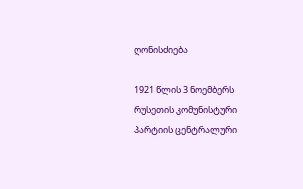ღონისძიება

1921 წლის 3 ნოემბერს რუსეთის კომუნისტური პარტიის ცენტრალური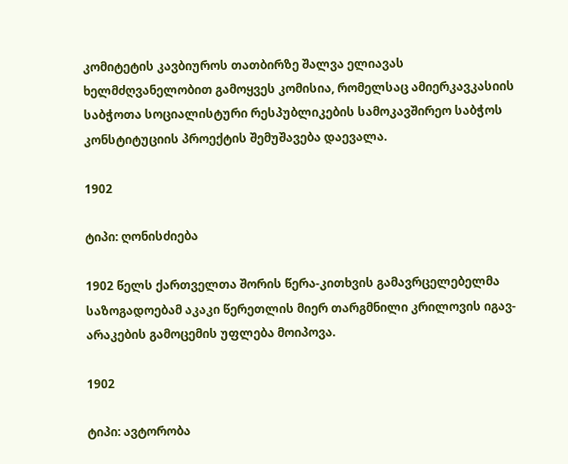კომიტეტის კავბიუროს თათბირზე შალვა ელიავას ხელმძღვანელობით გამოყვეს კომისია, რომელსაც ამიერკავკასიის საბჭოთა სოციალისტური რესპუბლიკების სამოკავშირეო საბჭოს კონსტიტუციის პროექტის შემუშავება დაევალა.

1902

ტიპი: ღონისძიება

1902 წელს ქართველთა შორის წერა-კითხვის გამავრცელებელმა საზოგადოებამ აკაკი წერეთლის მიერ თარგმნილი კრილოვის იგავ-არაკების გამოცემის უფლება მოიპოვა.

1902

ტიპი: ავტორობა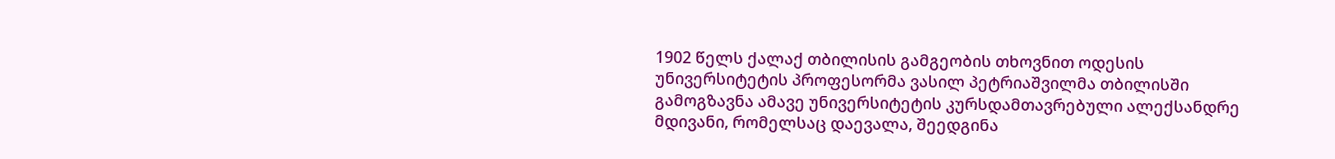1902 წელს ქალაქ თბილისის გამგეობის თხოვნით ოდესის უნივერსიტეტის პროფესორმა ვასილ პეტრიაშვილმა თბილისში გამოგზავნა ამავე უნივერსიტეტის კურსდამთავრებული ალექსანდრე მდივანი, რომელსაც დაევალა, შეედგინა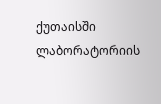ქუთაისში ლაბორატორიის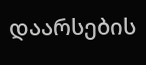დაარსების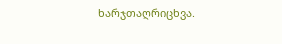ხარჯთაღრიცხვა.